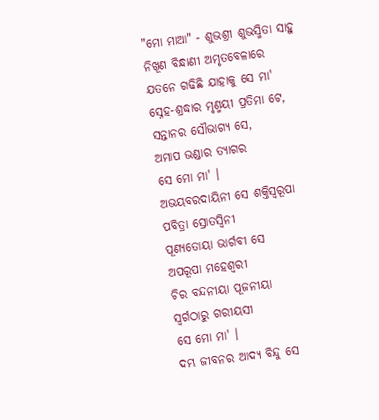"ମୋ ମାଆ" - ଶୁଭଶ୍ରୀ ଶୁଭସ୍ମିତା ସାହୁ
ନିଖୂଣ ବିନ୍ଧାଣୀ ଅମୃତବେଳାରେ
ଯତନେ ଗଢିଛି ଯାହାକୁ ସେ ମା'
ସ୍ନେହ-ଶ୍ରଦ୍ଧାର ମୃଣ୍ମୟୀ ପ୍ରତିମା ଟେ,
ସନ୍ତାନର ସୌଭାଗ୍ୟ ସେ,
ଅମାପ ଭଣ୍ଡାର ତ୍ୟାଗର
ସେ ମୋ ମା' ।
ଅଭୟବରଦାୟିନୀ ସେ ଶକ୍ତିସ୍ଵରୂପା
ପବିତ୍ରା ସ୍ରୋତସ୍ଵିନୀ
ପୂଣ୍ୟତୋୟା ଭାର୍ଗବୀ ସେ
ଅପରୂପା ମହେଶ୍ଵରୀ
ଚିର ବନ୍ଦନୀୟା ପୂଜନୀୟା
ସ୍ଵର୍ଗଠାରୁ ଗରୀୟସୀ
ସେ ମୋ ମା' ।
ଦମ୍ଭ ଜୀବନର ଆଦ୍ୟ ବିନ୍ଦୁ ସେ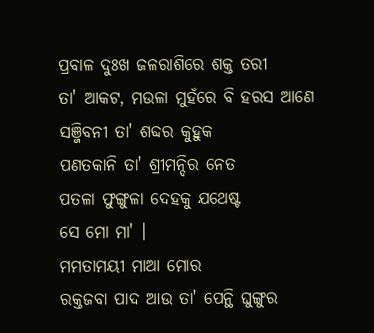ପ୍ରବାଳ ଦୁଃଖ ଜଳରାଶିରେ ଶକ୍ତ ତରୀ
ତା' ଆକଟ, ମଉଳା ମୁହଁରେ ବି ହରସ ଆଣେ
ସଞ୍ଜିବନୀ ତା' ଶବ୍ଦର କୁହୁକ
ପଣତକାନି ତା' ଶ୍ରୀମନ୍ଦିର ନେତ
ପତଳା ଫୁଙ୍ଗୁଳା ଦେହକୁ ଯଥେଷ୍ଟ
ସେ ମୋ ମା' ।
ମମତାମୟୀ ମାଆ ମୋର
ରକ୍ତଜବା ପାଦ ଆଉ ତା' ପେନ୍ଥି ଘୁଙ୍ଗୁର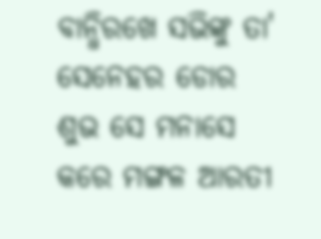ବାନ୍ଧିରଖେ ସଭିଙ୍କୁ ତା' ସେନେହର ଡୋର
ଶୁଭ ସେ ମନାସେ କରେ ମଙ୍ଗଳ ଆରତୀ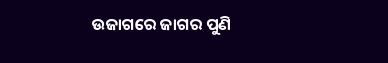ଉଜାଗରେ ଜାଗର ପୁଣି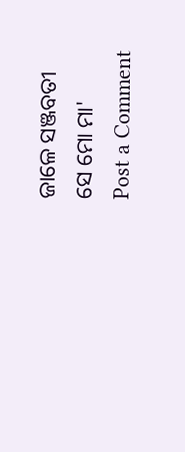ଜାଳେ ସଞ୍ଜବତୀ
ସେ ମୋ ମା'
Post a Comment